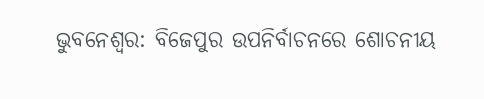ଭୁବନେଶ୍ୱର: ବିଜେପୁର ଉପନିର୍ବାଚନରେ ଶୋଚନୀୟ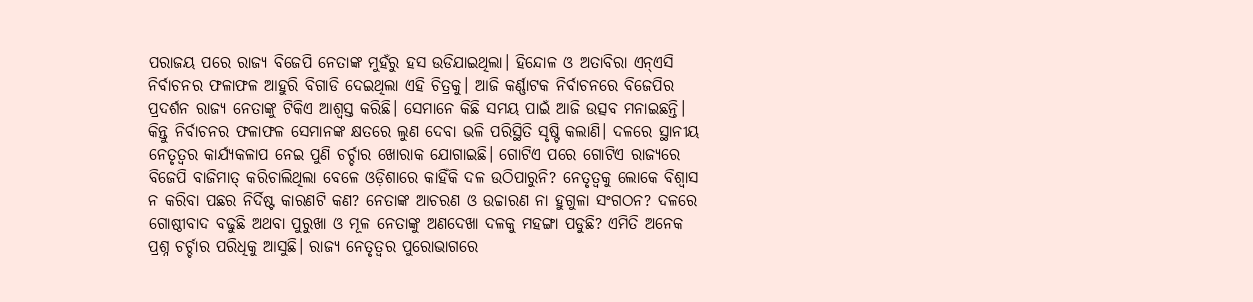ପରାଜୟ ପରେ ରାଜ୍ୟ ବିଜେପି ନେତାଙ୍କ ମୁହଁରୁ ହସ ଉଡିଯାଇଥିଲା। ହିନ୍ଦୋଳ ଓ ଅତାବିରା ଏନ୍‌ଏସି ନିର୍ବାଚନର ଫଳାଫଳ ଆହୁରି ବିଗାଡି ଦେଇଥିଲା ଏହି ଚିତ୍ରକୁ। ଆଜି କର୍ଣ୍ଣାଟକ ନିର୍ବାଚନରେ ବିଜେପିର ପ୍ରଦର୍ଶନ ରାଜ୍ୟ ନେତାଙ୍କୁ ଟିକିଏ ଆଶ୍ୱସ୍ତ କରିଛି। ସେମାନେ କିଛି ସମୟ ପାଇଁ ଆଜି ଉତ୍ସବ ମନାଇଛନ୍ତି। କିନ୍ତୁ ନିର୍ବାଚନର ଫଳାଫଳ ସେମାନଙ୍କ କ୍ଷତରେ ଲୁଣ ଦେବା ଭଳି ପରିସ୍ଥିତି ସୃଷ୍ଟି କଲାଣି। ଦଳରେ ସ୍ଥାନୀୟ ନେତୃତ୍ୱର କାର୍ଯ୍ୟକଳାପ ନେଇ ପୁଣି ଚର୍ଚ୍ଚାର ଖୋରାକ ଯୋଗାଇଛି। ଗୋଟିଏ ପରେ ଗୋଟିଏ ରାଜ୍ୟରେ ବିଜେପି ବାଜିମାତ୍‌ କରିଚାଲିଥିଲା ବେଳେ ଓଡ଼ିଶାରେ କାହିଁକି ଦଳ ଉଠିପାରୁନି? ନେତୃତ୍ୱକୁ ଲୋକେ ବିଶ୍ୱାସ ନ କରିବା ପଛର ନିର୍ଦିଷ୍ଟ କାରଣଟି କଣ? ନେତାଙ୍କ ଆଚରଣ ଓ ଉଚ୍ଚାରଣ ନା ହୁଗୁଳା ସଂଗଠନ? ଦଳରେ ଗୋଷ୍ଠୀବାଦ ବଢୁଛି ଅଥବା ପୁରୁଖା ଓ ମୂଳ ନେତାଙ୍କୁ ଅଣଦେଖା ଦଳକୁ ମହଙ୍ଗା ପଡୁଛି? ଏମିତି ଅନେକ ପ୍ରଶ୍ନ ଚର୍ଚ୍ଚାର ପରିଧିକୁ ଆସୁଛି। ରାଜ୍ୟ ନେତୃତ୍ୱର ପୁରୋଭାଗରେ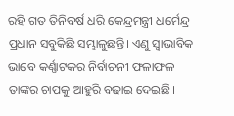ରହି ଗତ ତିନିବର୍ଷ ଧରି କେନ୍ଦ୍ରମନ୍ତ୍ରୀ ଧର୍ମେନ୍ଦ୍ର ପ୍ରଧାନ ସବୁକିଛି ସମ୍ଭାଳୁଛନ୍ତି। ଏଣୁ ସ୍ୱାଭାବିକ ଭାବେ କର୍ଣ୍ଣାଟକର ନିର୍ବାଚନୀ ଫଳାଫଳ ତାଙ୍କର ଚାପକୁ ଆହୁରି ବଢାଇ ଦେଇଛି।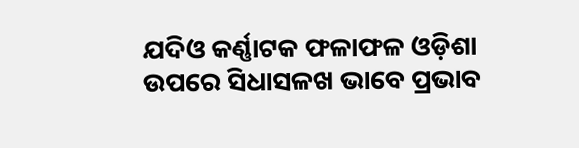ଯଦିଓ କର୍ଣ୍ଣାଟକ ଫଳାଫଳ ଓଡ଼ିଶା ଉପରେ ସିଧାସଳଖ ଭାବେ ପ୍ରଭାବ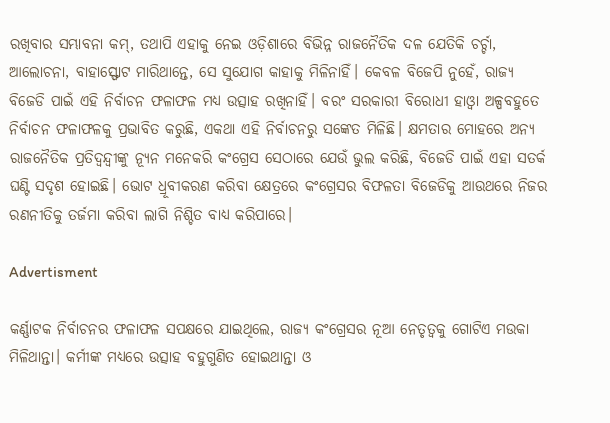ରଖିବାର ସମ୍ଭାବନା କମ୍‌, ତଥାପି ଏହାକୁ ନେଇ ଓଡ଼ିଶାରେ ବିଭିନ୍ନ ରାଜନୈତିକ ଦଳ ଯେତିକି ଚର୍ଚ୍ଚା, ଆଲୋଚନା, ବାହାସ୍ଫୋଟ ମାରିଥାନ୍ତେ, ସେ ସୁଯୋଗ କାହାକୁ ମିଳିନାହିଁ। କେବଳ ବିଜେପି ନୁହେଁ, ରାଜ୍ୟ ବିଜେଡି ପାଇଁ ଏହି ନିର୍ବାଚନ ଫଳାଫଳ ମଧ୍ୟ ଉତ୍ସାହ ରଖିନାହିଁ। ବରଂ ସରକାରୀ ବିରୋଧୀ ହାଓ୍ଵା ଅଳ୍ପବହୁତେ ନିର୍ବାଚନ ଫଳାଫଳକୁ ପ୍ରଭାବିତ କରୁଛି, ଏକଥା ଏହି ନିର୍ବାଚନରୁ ସଙ୍କେତ ମିଳିଛି। କ୍ଷମତାର ମୋହରେ ଅନ୍ୟ ରାଜନୈତିକ ପ୍ରତିଦ୍ୱନ୍ଦ୍ୱୀଙ୍କୁ ନ୍ୟୂନ ମନେକରି କଂଗ୍ରେସ ସେଠାରେ ଯେଉଁ ଭୁଲ କରିଛି, ବିଜେଡି ପାଇଁ ଏହା ସତର୍କ ଘଣ୍ଟି ସଦୃଶ ହୋଇଛି। ଭୋଟ ଧ୍ରୂବୀକରଣ କରିବା କ୍ଷେତ୍ରରେ କଂଗ୍ରେସର ବିଫଳତା ବିଜେଡିକୁ ଆଉଥରେ ନିଜର ରଣନୀତିକୁ ତର୍ଜମା କରିବା ଲାଗି ନିଶ୍ଚିତ ବାଧ୍ୟ କରିପାରେ।

Advertisment

କର୍ଣ୍ଣାଟକ ନିର୍ବାଚନର ଫଳାଫଳ ସପକ୍ଷରେ ଯାଇଥିଲେ, ରାଜ୍ୟ କଂଗ୍ରେସର ନୂଆ ନେତୃତ୍ୱକୁ ଗୋଟିଏ ମଉକା ମିଳିଥାନ୍ତା। କର୍ମୀଙ୍କ ମଧ୍ୟରେ ଉତ୍ସାହ ବହୁଗୁଣିତ ହୋଇଥାନ୍ତା ଓ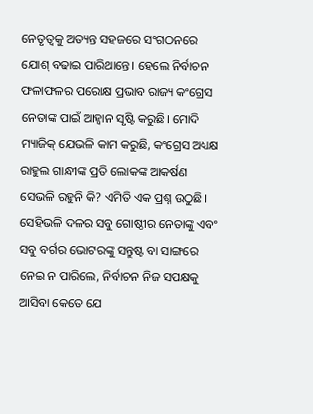ନେତୃତ୍ୱକୁ ଅତ୍ୟନ୍ତ ସହଜରେ ସଂଗଠନରେ ଯୋଶ୍‌ ବଢାଇ ପାରିଥାନ୍ତେ। ହେଲେ ନିର୍ବାଚନ ଫଳାଫଳର ପରୋକ୍ଷ ପ୍ରଭାବ ରାଜ୍ୟ କଂଗ୍ରେସ ନେତାଙ୍କ ପାଇଁ ଆହ୍ଵାନ ସୃଷ୍ଟି କରୁଛି। ମୋଦି ମ୍ୟାଜିକ୍‌ ଯେଭଳି କାମ କରୁଛି, କଂଗ୍ରେସ ଅଧ୍ୟକ୍ଷ ରାହୁଲ ଗାନ୍ଧୀଙ୍କ ପ୍ରତି ଲୋକଙ୍କ ଆକର୍ଷଣ ସେଭଳି ରହୁନି କି? ଏମିତି ଏକ ପ୍ରଶ୍ନ ଉଠୁଛି। ସେହିଭଳି ଦଳର ସବୁ ଗୋଷ୍ଠୀର ନେତାଙ୍କୁ ଏବଂ ସବୁ ବର୍ଗର ଭୋଟରଙ୍କୁ ସନ୍ତୁଷ୍ଟ ବା ସାଙ୍ଗରେ ନେଇ ନ ପାରିଲେ, ନିର୍ବାଚନ ନିଜ ସପକ୍ଷକୁ ଆସିବା କେତେ ଯେ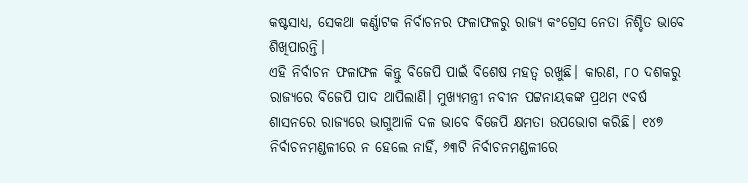କଷ୍ଟସାଧ୍ୟ, ସେକଥା କର୍ଣ୍ଣାଟକ ନିର୍ବାଚନର ଫଳାଫଳରୁ ରାଜ୍ୟ କଂଗ୍ରେସ ନେତା ନିଶ୍ଚିତ ଭାବେ ଶିଖିପାରନ୍ତି।
ଏହି ନିର୍ବାଚନ ଫଳାଫଳ କିନ୍ତୁ ବିଜେପି ପାଇଁ ବିଶେଷ ମହତ୍ୱ ରଖୁଛି। କାରଣ, ୮୦ ଦଶକରୁ ରାଜ୍ୟରେ ବିଜେପି ପାଦ ଥାପିଲାଣି। ମୁଖ୍ୟମନ୍ତ୍ରୀ ନବୀନ ପଟ୍ଟନାୟକଙ୍କ ପ୍ରଥମ ୯ବର୍ଷ ଶାସନରେ ରାଜ୍ୟରେ ଭାଗୁଆଳି ଦଳ ଭାବେ ବିଜେପି କ୍ଷମତା ଉପଭୋଗ କରିଛି। ୧୪୭ ନିର୍ବାଚନମଣ୍ଡଳୀରେ ନ ହେଲେ ନାହିଁ, ୬୩ଟି ନିର୍ବାଚନମଣ୍ଡଳୀରେ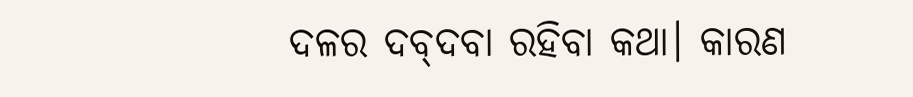ଦଳର ଦବ୍‌ଦବା ରହିବା କଥା। କାରଣ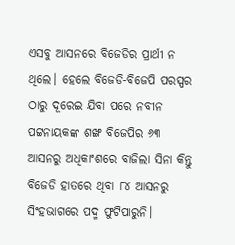ଏସବୁ ଆସନରେ ବିଜେଡିର ପ୍ରାର୍ଥୀ ନ ଥିଲେ। ହେଲେ ବିଜେଡି-ବିଜେପି ପରସ୍ପର ଠାରୁ ଦୂରେଇ ଯିବା ପରେ ନବୀନ ପଟ୍ଟନାୟକଙ୍କ ଶଙ୍ଖ ବିଜେପିର ୬୩ ଆସନରୁ ଅଧିକାଂଶରେ ବାଜିଲା ସିନା କିନ୍ତୁ ବିଜେଡି ହାତରେ ଥିବା ୮୪ ଆସନରୁ ସିଂହଭାଗରେ ପଦ୍ମ ଫୁଟିପାରୁନି।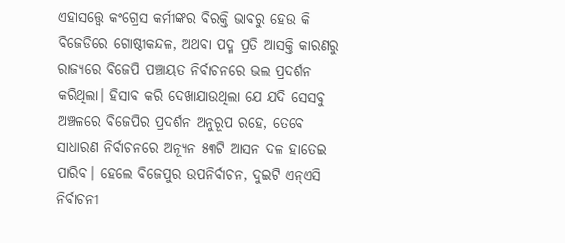ଏହାସତ୍ତ୍ୱେ କଂଗ୍ରେସ କର୍ମୀଙ୍କର ବିରକ୍ତି ଭାବରୁ ହେଉ କି ବିଜେଡିରେ ଗୋଷ୍ଠୀକନ୍ଦଳ, ଅଥବା ପଦ୍ମ ପ୍ରତି ଆସକ୍ତି କାରଣରୁ ରାଜ୍ୟରେ ବିଜେପି ପଞ୍ଚାୟତ ନିର୍ବାଚନରେ ଭଲ ପ୍ରଦର୍ଶନ କରିଥିଲା। ହିସାବ କରି ଦେଖାଯାଉଥିଲା ଯେ ଯଦି ସେସବୁ ଅଞ୍ଚଳରେ ବିଜେପିର ପ୍ରଦର୍ଶନ ଅନୁରୂପ ରହେ, ତେବେ ସାଧାରଣ ନିର୍ବାଚନରେ ଅନ୍ୟୂନ ୫୩ଟି ଆସନ ଦଳ ହାତେଇ ପାରିବ। ହେଲେ ବିଜେପୁର ଉପନିର୍ବାଚନ, ଦୁଇଟି ଏନ୍‌ଏସି ନିର୍ବାଚନୀ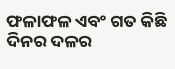ଫଳାଫଳ ଏବଂ ଗତ କିଛି ଦିନର ଦଳର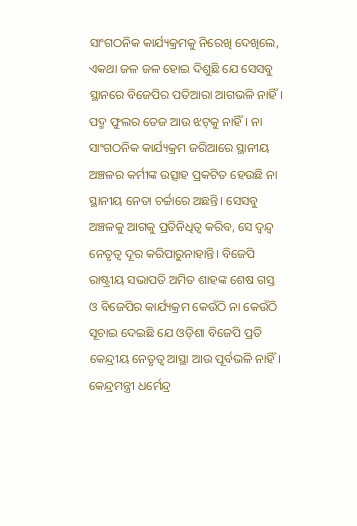ସାଂଗଠନିକ କାର୍ଯ୍ୟକ୍ରମକୁ ନିରେଖି ଦେଖିଲେ, ଏକଥା ଜଳ ଜଳ ହୋଇ ଦିଶୁଛି ଯେ ସେସବୁ ସ୍ଥାନରେ ବିଜେପିର ପତିଆରା ଆଗଭଳି ନାହିଁ। ପଦ୍ମ ଫୁଲର ତେଜ ଆଉ ଝଟ୍‌କୁ ନାହିଁ। ନା ସାଂଗଠନିକ କାର୍ଯ୍ୟକ୍ରମ ଜରିଆରେ ସ୍ଥାନୀୟ ଅଞ୍ଚଳର କର୍ମୀଙ୍କ ଉତ୍ସାହ ପ୍ରକଟିତ ହେଉଛି ନା ସ୍ଥାନୀୟ ନେତା ଚର୍ଚ୍ଚାରେ ଅଛନ୍ତି। ସେସବୁ ଅଞ୍ଚଳକୁ ଆଗକୁ ପ୍ରତିନିଧିତ୍ୱ କରିବ, ସେ ଦ୍ୱନ୍ଦ୍ୱ ନେତୃତ୍ୱ ଦୂର କରିପାରୁନାହାନ୍ତି। ବିଜେପି ରାଷ୍ଟ୍ରୀୟ ସଭାପତି ଅମିତ ଶାହଙ୍କ ଶେଷ ଗସ୍ତ ଓ ବିଜେପିର କାର୍ଯ୍ୟକ୍ରମ କେଉଁଠି ନା କେଉଁଠି ସୂଚାଇ ଦେଇଛି ଯେ ଓଡ଼ିଶା ବିଜେପି ପ୍ରତି କେନ୍ଦ୍ରୀୟ ନେତୃତ୍ୱ ଆସ୍ଥା ଆଉ ପୂର୍ବଭଳି ନାହିଁ। କେନ୍ଦ୍ରମନ୍ତ୍ରୀ ଧର୍ମେନ୍ଦ୍ର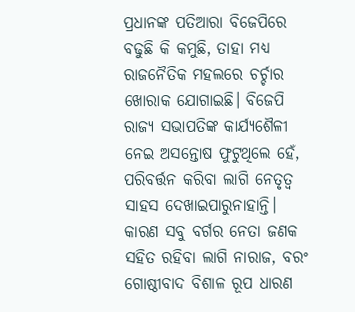ପ୍ରଧାନଙ୍କ ପତିଆରା ବିଜେପିରେ ବଢୁଛି କି କମୁଛି, ତାହା ମଧ୍ୟ ରାଜନୈତିକ ମହଲରେ ଚର୍ଚ୍ଚାର ଖୋରାକ ଯୋଗାଇଛି। ବିଜେପି ରାଜ୍ୟ ସଭାପତିଙ୍କ କାର୍ଯ୍ୟଶୈଳୀ ନେଇ ଅସନ୍ତୋଷ ଫୁଟୁଥିଲେ ହେଁ, ପରିବର୍ତ୍ତନ କରିବା ଲାଗି ନେତୃତ୍ୱ ସାହସ ଦେଖାଇପାରୁନାହାନ୍ତି। କାରଣ ସବୁ ବର୍ଗର ନେତା ଜଣକ ସହିତ ରହିବା ଲାଗି ନାରାଜ, ବରଂ ଗୋଷ୍ଠୀବାଦ ବିଶାଳ ରୂପ ଧାରଣ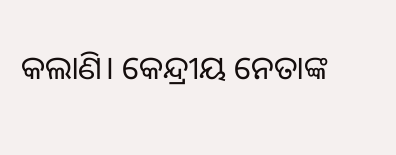କଲାଣି। କେନ୍ଦ୍ରୀୟ ନେତାଙ୍କ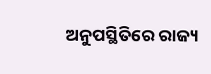ଅନୁପସ୍ଥିତିରେ ରାଜ୍ୟ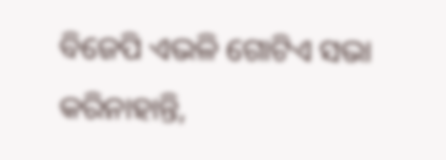ବିଜେପି ଏଭଳି ଗୋଟିଏ ସଭା କରିନାହାନ୍ତି,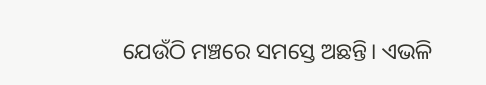ଯେଉଁଠି ମଞ୍ଚରେ ସମସ୍ତେ ଅଛନ୍ତି। ଏଭଳି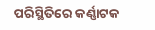ପରିସ୍ଥିତିରେ କର୍ଣ୍ଣାଟକ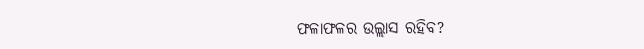ଫଳାଫଳର ଉଲ୍ଲାସ ରହିବ?